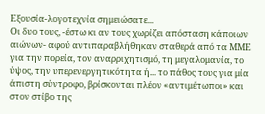Εξουσία-λογοτεχνία σημειώσατε...
Οι δυο τους, -έστω κι αν τους χωρίζει απόσταση κάποιων αιώνων- αφού αντιπαραβλήθηκαν σταθερά από τα ΜΜΕ για την πορεία, τον αναρριχητισμό, τη μεγαλομανία, το ύψος, την υπερενεργητικότητα ή... το πάθος τους για μία άπιστη σύντροφο, βρίσκονται πλέον «αντιμέτωποι» και στον στίβο της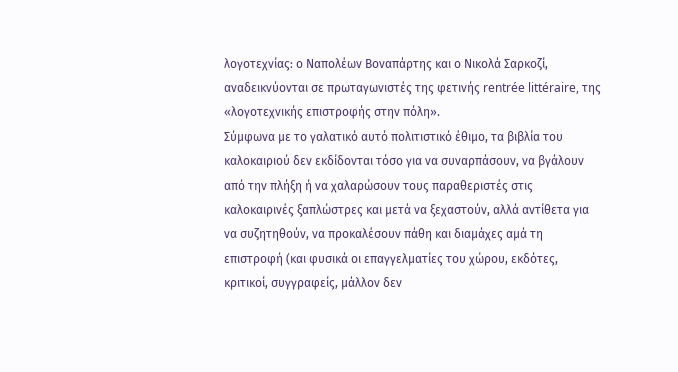λογοτεχνίας: ο Ναπολέων Βοναπάρτης και ο Νικολά Σαρκοζί, αναδεικνύονται σε πρωταγωνιστές της φετινής rentrée littéraire, της «λογοτεχνικής επιστροφής στην πόλη».
Σύμφωνα με το γαλατικό αυτό πολιτιστικό έθιμο, τα βιβλία του καλοκαιριού δεν εκδίδονται τόσο για να συναρπάσουν, να βγάλουν από την πλήξη ή να χαλαρώσουν τους παραθεριστές στις καλοκαιρινές ξαπλώστρες και μετά να ξεχαστούν, αλλά αντίθετα για να συζητηθούν, να προκαλέσουν πάθη και διαμάχες αμά τη επιστροφή (και φυσικά οι επαγγελματίες του χώρου, εκδότες, κριτικοί, συγγραφείς, μάλλον δεν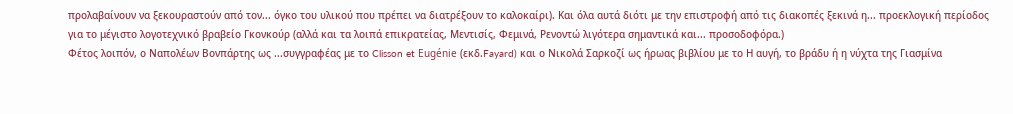προλαβαίνουν να ξεκουραστούν από τον... όγκο του υλικού που πρέπει να διατρέξουν το καλοκαίρι). Και όλα αυτά διότι με την επιστροφή από τις διακοπές ξεκινά η... προεκλογική περίοδος για το μέγιστο λογοτεχνικό βραβείο Γκονκούρ (αλλά και τα λοιπά επικρατείας, Μεντισίς, Φεμινά, Ρενοντώ λιγότερα σημαντικά και... προσοδοφόρα.)
Φέτος λοιπόν, ο Ναπολέων Βονπάρτης ως ...συγγραφέας με το Clisson et Eugénie (εκδ.Fayard) και ο Νικολά Σαρκοζί ως ήρωας βιβλίου με το Η αυγή, το βράδυ ή η νύχτα της Γιασμίνα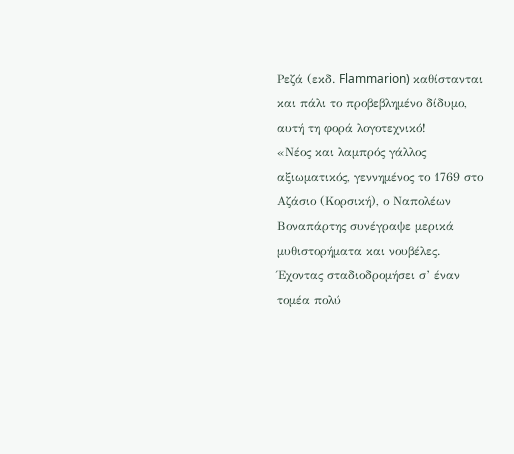Ρεζά (εκδ. Flammarion) καθίστανται και πάλι το προβεβλημένο δίδυμο, αυτή τη φορά λογοτεχνικό!
«Νέος και λαμπρός γάλλος αξιωματικός, γεννημένος το 1769 στο Αζάσιο (Κορσική), ο Ναπολέων Βοναπάρτης συνέγραψε μερικά μυθιστορήματα και νουβέλες. Έχοντας σταδιοδρομήσει σ’ έναν τομέα πολύ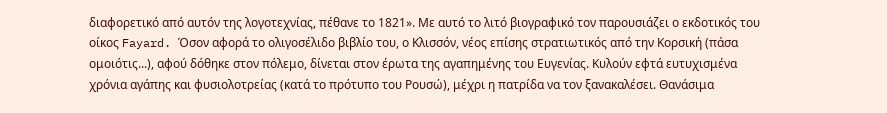διαφορετικό από αυτόν της λογοτεχνίας, πέθανε το 1821». Με αυτό το λιτό βιογραφικό τον παρουσιάζει ο εκδοτικός του οίκος Fayard. Όσον αφορά το ολιγοσέλιδο βιβλίο του, ο Κλισσόν, νέος επίσης στρατιωτικός από την Κορσική (πάσα ομοιότις...), αφού δόθηκε στον πόλεμο, δίνεται στον έρωτα της αγαπημένης του Ευγενίας. Κυλούν εφτά ευτυχισμένα χρόνια αγάπης και φυσιολοτρείας (κατά το πρότυπο του Ρουσώ), μέχρι η πατρίδα να τον ξανακαλέσει. Θανάσιμα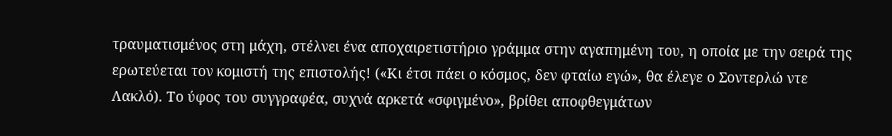τραυματισμένος στη μάχη, στέλνει ένα αποχαιρετιστήριο γράμμα στην αγαπημένη του, η οποία με την σειρά της ερωτεύεται τον κομιστή της επιστολής! («Κι έτσι πάει ο κόσμος, δεν φταίω εγώ», θα έλεγε ο Σοντερλώ ντε Λακλό). Το ύφος του συγγραφέα, συχνά αρκετά «σφιγμένο», βρίθει αποφθεγμάτων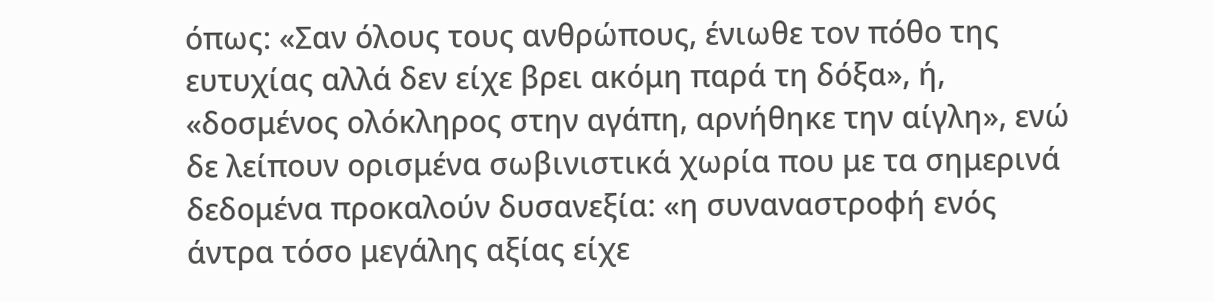όπως: «Σαν όλους τους ανθρώπους, ένιωθε τον πόθο της ευτυχίας αλλά δεν είχε βρει ακόμη παρά τη δόξα», ή, «δοσμένος ολόκληρος στην αγάπη, αρνήθηκε την αίγλη», ενώ δε λείπουν ορισμένα σωβινιστικά χωρία που με τα σημερινά δεδομένα προκαλούν δυσανεξία: «η συναναστροφή ενός άντρα τόσο μεγάλης αξίας είχε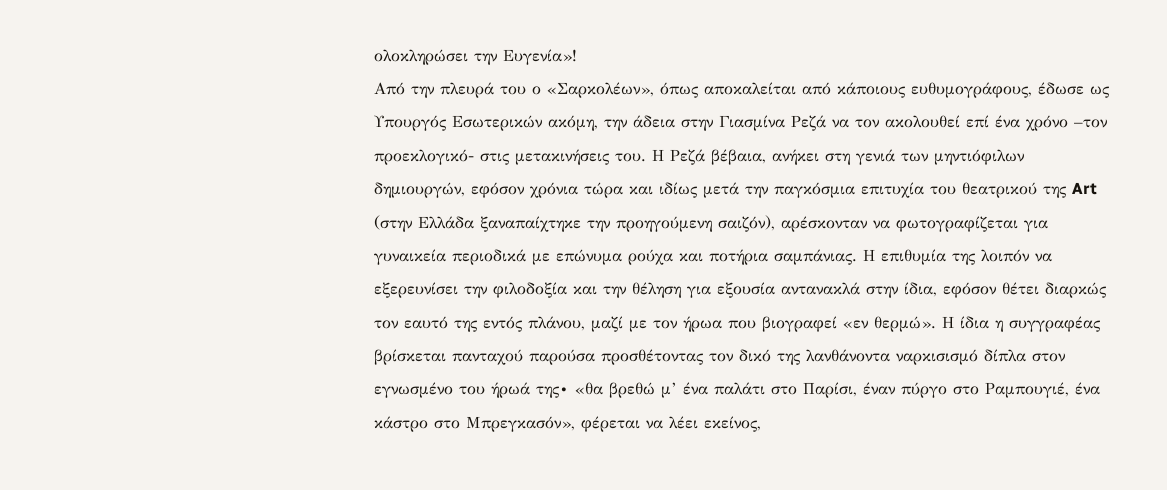ολοκληρώσει την Ευγενία»!
Από την πλευρά του ο «Σαρκολέων», όπως αποκαλείται από κάποιους ευθυμογράφους, έδωσε ως Υπουργός Εσωτερικών ακόμη, την άδεια στην Γιασμίνα Ρεζά να τον ακολουθεί επί ένα χρόνο –τον προεκλογικό- στις μετακινήσεις του. Η Ρεζά βέβαια, ανήκει στη γενιά των μηντιόφιλων δημιουργών, εφόσον χρόνια τώρα και ιδίως μετά την παγκόσμια επιτυχία του θεατρικού της Art (στην Ελλάδα ξαναπαίχτηκε την προηγούμενη σαιζόν), αρέσκονταν να φωτογραφίζεται για γυναικεία περιοδικά με επώνυμα ρούχα και ποτήρια σαμπάνιας. Η επιθυμία της λοιπόν να εξερευνίσει την φιλοδοξία και την θέληση για εξουσία αντανακλά στην ίδια, εφόσον θέτει διαρκώς τον εαυτό της εντός πλάνου, μαζί με τον ήρωα που βιογραφεί «εν θερμώ». Η ίδια η συγγραφέας βρίσκεται πανταχού παρούσα προσθέτοντας τον δικό της λανθάνοντα ναρκισισμό δίπλα στον εγνωσμένο του ήρωά της∙ «θα βρεθώ μ’ ένα παλάτι στο Παρίσι, έναν πύργο στο Ραμπουγιέ, ένα κάστρο στο Μπρεγκασόν», φέρεται να λέει εκείνος,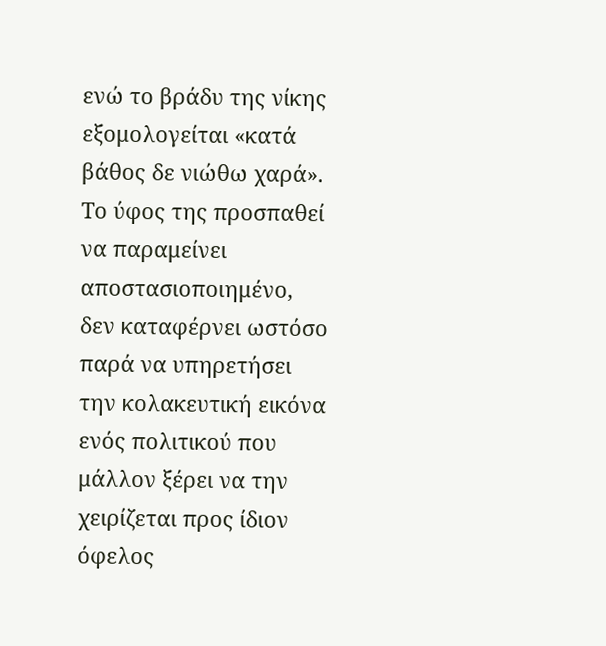ενώ το βράδυ της νίκης εξομολογείται «κατά βάθος δε νιώθω χαρά». Το ύφος της προσπαθεί να παραμείνει αποστασιοποιημένο, δεν καταφέρνει ωστόσο παρά να υπηρετήσει την κολακευτική εικόνα ενός πολιτικού που μάλλον ξέρει να την χειρίζεται προς ίδιον όφελος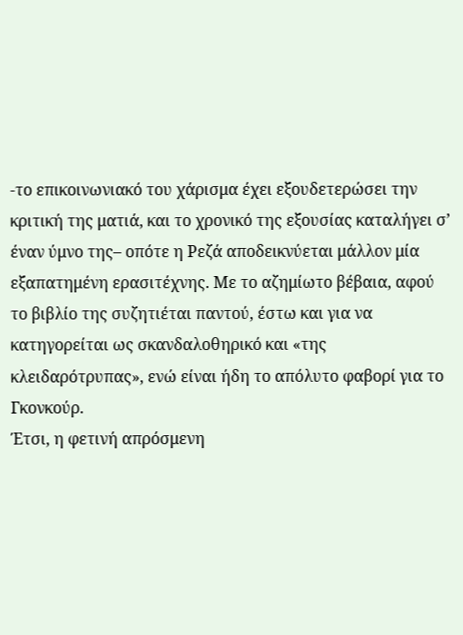-το επικοινωνιακό του χάρισμα έχει εξουδετερώσει την κριτική της ματιά, και το χρονικό της εξουσίας καταλήγει σ’ έναν ύμνο της– οπότε η Ρεζά αποδεικνύεται μάλλον μία εξαπατημένη ερασιτέχνης. Με το αζημίωτο βέβαια, αφού το βιβλίο της συζητιέται παντού, έστω και για να κατηγορείται ως σκανδαλοθηρικό και «της κλειδαρότρυπας», ενώ είναι ήδη το απόλυτο φαβορί για το Γκονκούρ.
Έτσι, η φετινή απρόσμενη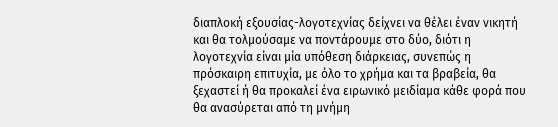διαπλοκή εξουσίας-λογοτεχνίας δείχνει να θέλει έναν νικητή και θα τολμούσαμε να ποντάρουμε στο δύο, διότι η λογοτεχνία είναι μία υπόθεση διάρκειας, συνεπώς η πρόσκαιρη επιτυχία, με όλο το χρήμα και τα βραβεία, θα ξεχαστεί ή θα προκαλεί ένα ειρωνικό μειδίαμα κάθε φορά που θα ανασύρεται από τη μνήμη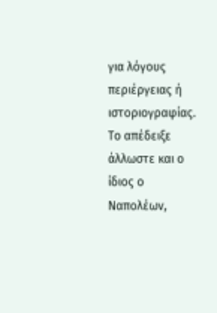για λόγους περιέργειας ή ιστοριογραφίας. Το απέδειξε άλλωστε και ο ίδιος ο Ναπολέων,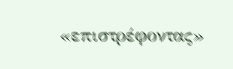«επιστρέφοντας»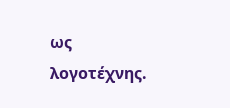ως λογοτέχνης.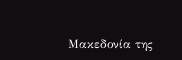Μακεδονία της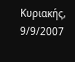Κυριακής, 9/9/2007